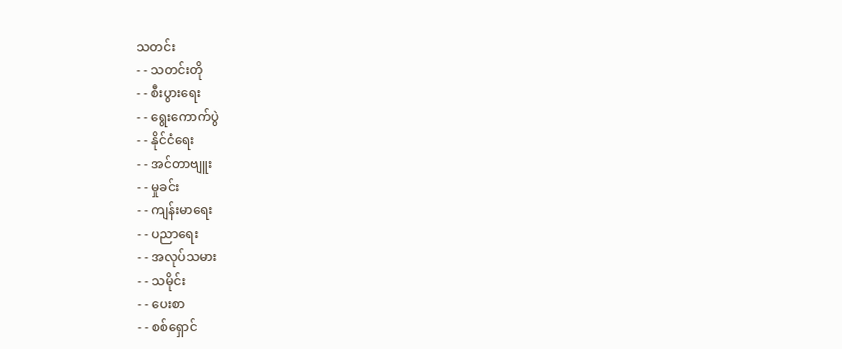သတင်း
- - သတင်းတို
- - စီးပွားရေး
- - ရွေးကောက်ပွဲ
- - နိုင်ငံရေး
- - အင်တာဗျူး
- - မှုခင်း
- - ကျန်းမာရေး
- - ပညာရေး
- - အလုပ်သမား
- - သမိုင်း
- - ပေးစာ
- - စစ်ရှောင်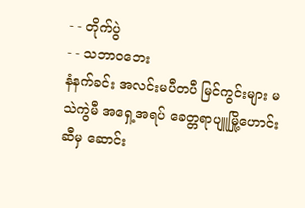- - တိုက်ပွဲ
- - သဘာဝဘေး
နံနက်ခင်း အလင်းမပီတပီ မြင်ကွင်းများ မသဲကွဲမီ အရှေ့အရပ် ခေတ္တရာပျူမြို့ဟောင်းဆီမှ ဆောင်း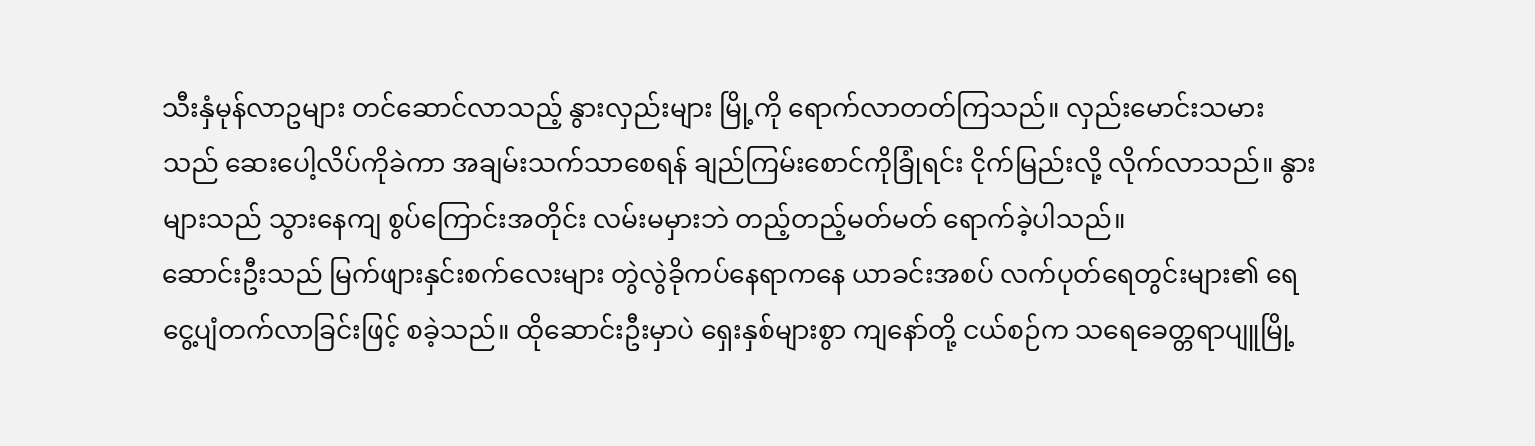သီးနှံမုန်လာဥများ တင်ဆောင်လာသည့် နွားလှည်းများ မြို့ကို ရောက်လာတတ်ကြသည်။ လှည်းမောင်းသမားသည် ဆေးပေါ့လိပ်ကိုခဲကာ အချမ်းသက်သာစေရန် ချည်ကြမ်းစောင်ကိုခြုံရင်း ငိုက်မြည်းလို့ လိုက်လာသည်။ နွားများသည် သွားနေကျ စွပ်ကြောင်းအတိုင်း လမ်းမမှားဘဲ တည့်တည့်မတ်မတ် ရောက်ခဲ့ပါသည်။
ဆောင်းဦးသည် မြက်ဖျားနှင်းစက်လေးများ တွဲလွဲခိုကပ်နေရာကနေ ယာခင်းအစပ် လက်ပုတ်ရေတွင်းများ၏ ရေငွေ့ပျံတက်လာခြင်းဖြင့် စခဲ့သည်။ ထိုဆောင်းဦးမှာပဲ ရှေးနှစ်များစွာ ကျနော်တို့ ငယ်စဉ်က သရေခေတ္တရာပျူမြို့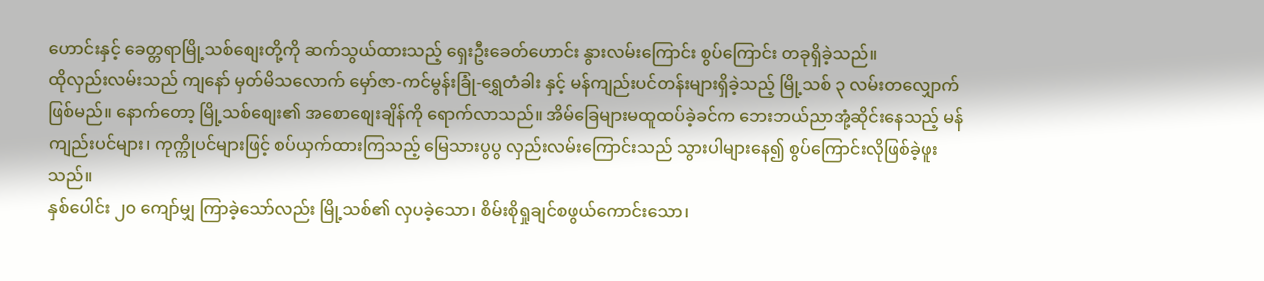ဟောင်းနှင့် ခေတ္တရာမြို့သစ်စျေးတို့ကို ဆက်သွယ်ထားသည့် ရှေးဦးခေတ်ဟောင်း နွားလမ်းကြောင်း စွပ်ကြောင်း တခုရှိခဲ့သည်။
ထိုလှည်းလမ်းသည် ကျနော် မှတ်မိသလောက် မှော်ဇာ-ကင်မွန်းခြုံ-ရွှေတံခါး နှင့် မန်ကျည်းပင်တန်းများရှိခဲ့သည့် မြို့သစ် ၃ လမ်းတလျှောက် ဖြစ်မည်။ နောက်တော့ မြို့သစ်စျေး၏ အစောစျေးချိန်ကို ရောက်လာသည်။ အိမ်ခြေများမထူထပ်ခဲ့ခင်က ဘေးဘယ်ညာအုံ့ဆိုင်းနေသည့် မန်ကျည်းပင်များ၊ ကုက္ကိုပင်များဖြင့် စပ်ယှက်ထားကြသည့် မြေသားပွပွ လှည်းလမ်းကြောင်းသည် သွားပါများနေ၍ စွပ်ကြောင်းလိုဖြစ်ခဲ့ဖူးသည်။
နှစ်ပေါင်း ၂၀ ကျော်မျှ ကြာခဲ့သော်လည်း မြို့သစ်၏ လှပခဲ့သော၊ စိမ်းစိုရှုချင်စဖွယ်ကောင်းသော၊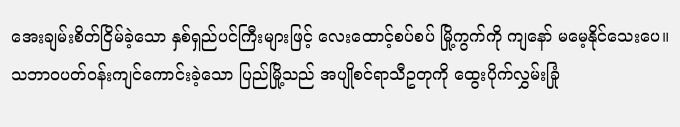အေးချမ်းစိတ်ငြိမ်ခဲ့သော နှစ်ရှည်ပင်ကြီးများဖြင့် လေးထောင့်စပ်စပ် မြို့ကွက်ကို ကျနော် မမေ့နိုင်သေးပေ။
သဘာဝပတ်ဝန်းကျင်ကောင်းခဲ့သော ပြည်မြို့သည် အပျိုစင်ရာသီဥတုကို ထွေးပိုက်လွှမ်းခြုံ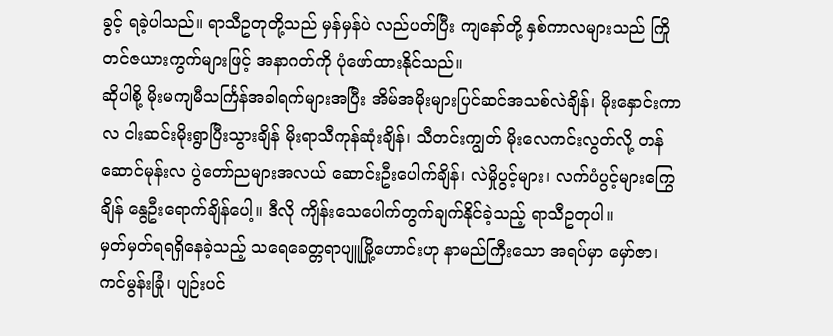ခွင့် ရခဲ့ပါသည်။ ရာသီဥတုတို့သည် မှန်မှန်ပဲ လည်ပတ်ပြီး ကျနော်တို့ နှစ်ကာလများသည် ကြိုတင်ဇယားကွက်များဖြင့် အနာဂတ်ကို ပုံဖော်ထားနိုင်သည်။
ဆိုပါစို့ မိုးမကျမီသင်္ကြန်အခါရက်များအပြီး အိမ်အမိုးများပြင်ဆင်အသစ်လဲချိန်၊ မိုးနှောင်းကာလ ငါးဆင်းမိုးရွာပြီးသွားချိန် မိုးရာသီကုန်ဆုံးချိန်၊ သီတင်းကျွတ် မိုးလေကင်းလွတ်လို့ တန်ဆောင်မုန်းလ ပွဲတော်ညများအလယ် ဆောင်းဦးပေါက်ချိန်၊ လဲမှိုပွင့်များ၊ လက်ပံပွင့်များကြွေချိန် နွေဦးရောက်ချိန်ပေါ့။ ဒီလို ကျိန်းသေပေါက်တွက်ချက်နိုင်ခဲ့သည့် ရာသီဥတုပါ။
မှတ်မှတ်ရရရှိနေခဲ့သည့် သရေခေတ္တရာပျူမြို့ဟောင်းဟု နာမည်ကြီးသော အရပ်မှာ မှော်ဇာ၊ ကင်မွန်းခြုံ၊ ပျဉ်းပင်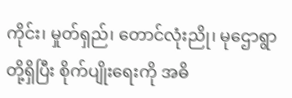ကိုင်း၊ မှုတ်ရှည်၊ တောင်လုံးညို၊ မုဌောရွာတို့ရှိပြီး စိုက်ပျိုးရေးကို အဓိ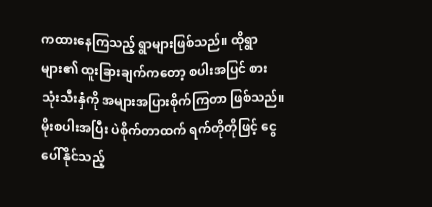ကထားနေကြသည့် ရွာများဖြစ်သည်။ ထိုရွာများ၏ ထူးခြားချက်ကတော့ စပါးအပြင် စားသုံးသီးနှံကို အများအပြားစိုက်ကြတာ ဖြစ်သည်။
မိုးစပါးအပြီး ပဲစိုက်တာထက် ရက်တိုတိုဖြင့် ငွေပေါ်နိုင်သည့်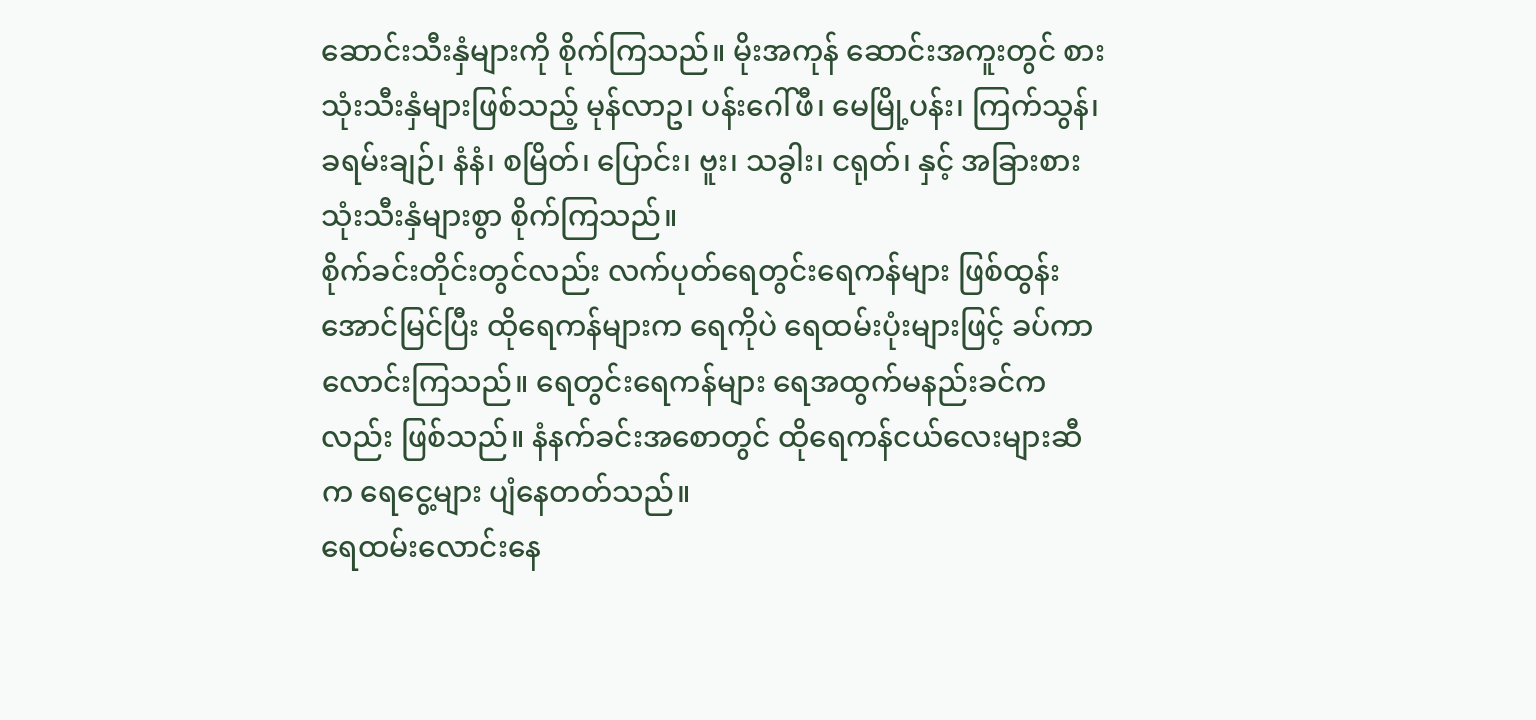ဆောင်းသီးနှံများကို စိုက်ကြသည်။ မိုးအကုန် ဆောင်းအကူးတွင် စားသုံးသီးနှံများဖြစ်သည့် မုန်လာဥ၊ ပန်းဂေါ်ဖီ၊ မေမြို့ပန်း၊ ကြက်သွန်၊ ခရမ်းချဉ်၊ နံနံ၊ စမြိတ်၊ ပြောင်း၊ ဗူး၊ သခွါး၊ ငရုတ်၊ နှင့် အခြားစားသုံးသီးနှံများစွာ စိုက်ကြသည်။
စိုက်ခင်းတိုင်းတွင်လည်း လက်ပုတ်ရေတွင်းရေကန်များ ဖြစ်ထွန်းအောင်မြင်ပြီး ထိုရေကန်များက ရေကိုပဲ ရေထမ်းပုံးများဖြင့် ခပ်ကာလောင်းကြသည်။ ရေတွင်းရေကန်များ ရေအထွက်မနည်းခင်ကလည်း ဖြစ်သည်။ နံနက်ခင်းအစောတွင် ထိုရေကန်ငယ်လေးများဆီက ရေငွေ့များ ပျံနေတတ်သည်။
ရေထမ်းလောင်းနေ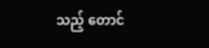သည့် တောင်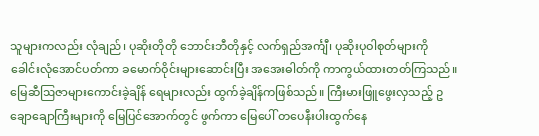သူများကလည်း လုံချည်၊ ပုဆိုးတိုတို ဘောင်းဘီတိုနှင့် လက်ရှည်အင်္ကျီ၊ ပုဆိုးပုဝါစုတ်များကို ခေါင်းလုံအောင်ပတ်ကာ ခမောက်ဝိုင်းများဆောင်းပြီး အအေးဓါတ်ကို ကာကွယ်ထားတတ်ကြသည်။
မြေဆီဩဇာများကောင်းခဲ့ချိန် ရေများလည်း ထွက်ခဲ့ချိန်ကဖြစ်သည်။ ကြီးမားဖြူဖွေးလှသည့် ဥချောချောကြီးများကို မြေပြင်အောက်တွင် ဖွက်ကာ မြေပေါ် တပေနီးပါးထွက်နေ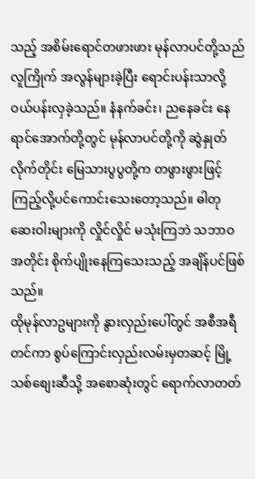သည့် အစိမ်းရောင်တဖားဖား မုန်လာပင်တို့သည် လူကြိုက် အလွန်များခဲ့ပြီး ရောင်းပန်းသာလို့ ဝယ်ပန်းလှခဲ့သည်။ နံနက်ခင်း၊ ညနေခင်း နေရာင်အောက်တို့တွင် မုန်လာပင်တို့ကို ဆွဲနှုတ်လိုက်တိုင်း မြေသားပွပွတို့က တဖွားဖွားဖြင့် ကြည့်လို့ပင်ကောင်းသေးတော့သည်။ ဓါတုဆေးဝါးများကို လှိုင်လှိုင် မသုံးကြဘဲ သဘာဝအတိုင်း စိုက်ပျိုးနေကြသေးသည့် အချိန်ပင်ဖြစ်သည်။
ထိုမုန်လာဥများကို နွားလှည်းပေါ်တွင် အစီအရီတင်ကာ စွပ်ကြောင်းလှည်းလမ်းမှတဆင့် မြို့သစ်စျေးဆီသို့ အစောဆုံးတွင် ရောက်လာတတ်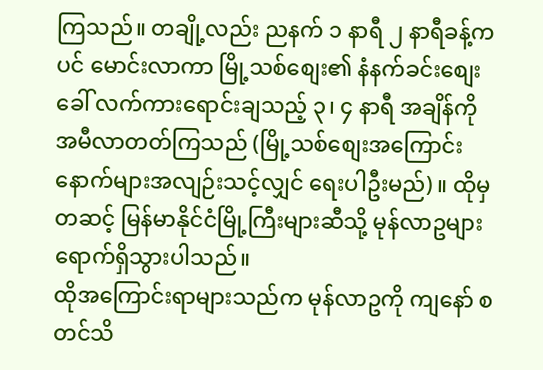ကြသည်။ တချို့လည်း ညနက် ၁ နာရီ ၂ နာရီခန့်ကပင် မောင်းလာကာ မြို့သစ်စျေး၏ နံနက်ခင်းစျေးခေါ် လက်ကားရောင်းချသည့် ၃၊ ၄ နာရီ အချိန်ကို အမီလာတတ်ကြသည် (မြို့သစ်စျေးအကြောင်း နောက်များအလျဉ်းသင့်လျှင် ရေးပါဦးမည်)။ ထိုမှတဆင့် မြန်မာနိုင်ငံမြို့ကြီးများဆီသို့ မုန်လာဥများ ရောက်ရှိသွားပါသည်။
ထိုအကြောင်းရာများသည်က မုန်လာဥကို ကျနော် စတင်သိ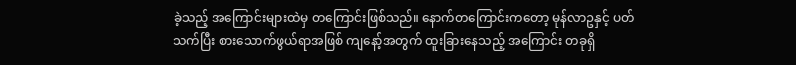ခဲ့သည့် အကြောင်းများထဲမှ တကြောင်းဖြစ်သည်။ နောက်တကြောင်းကတော့ မုန်လာဥနှင့် ပတ်သက်ပြီး စားသောက်ဖွယ်ရာအဖြစ် ကျနော့်အတွက် ထူးခြားနေသည့် အကြောင်း တခုရှိ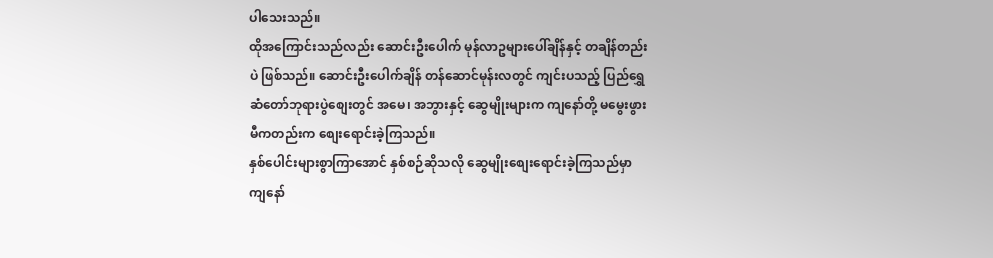ပါသေးသည်။
ထိုအကြောင်းသည်လည်း ဆောင်းဦးပေါက် မုန်လာဥများပေါ်ချိန်နှင့် တချိန်တည်းပဲ ဖြစ်သည်။ ဆောင်းဦးပေါက်ချိန် တန်ဆောင်မုန်းလတွင် ကျင်းပသည့် ပြည်ရွှေဆံတော်ဘုရားပွဲစျေးတွင် အမေ၊ အဘွားနှင့် ဆွေမျိုးများက ကျနော်တို့ မမွေးဖွားမီကတည်းက စျေးရောင်းခဲ့ကြသည်။
နှစ်ပေါင်းများစွာကြာအောင် နှစ်စဉ်ဆိုသလို ဆွေမျိုးစျေးရောင်းခဲ့ကြသည်မှာ ကျနော်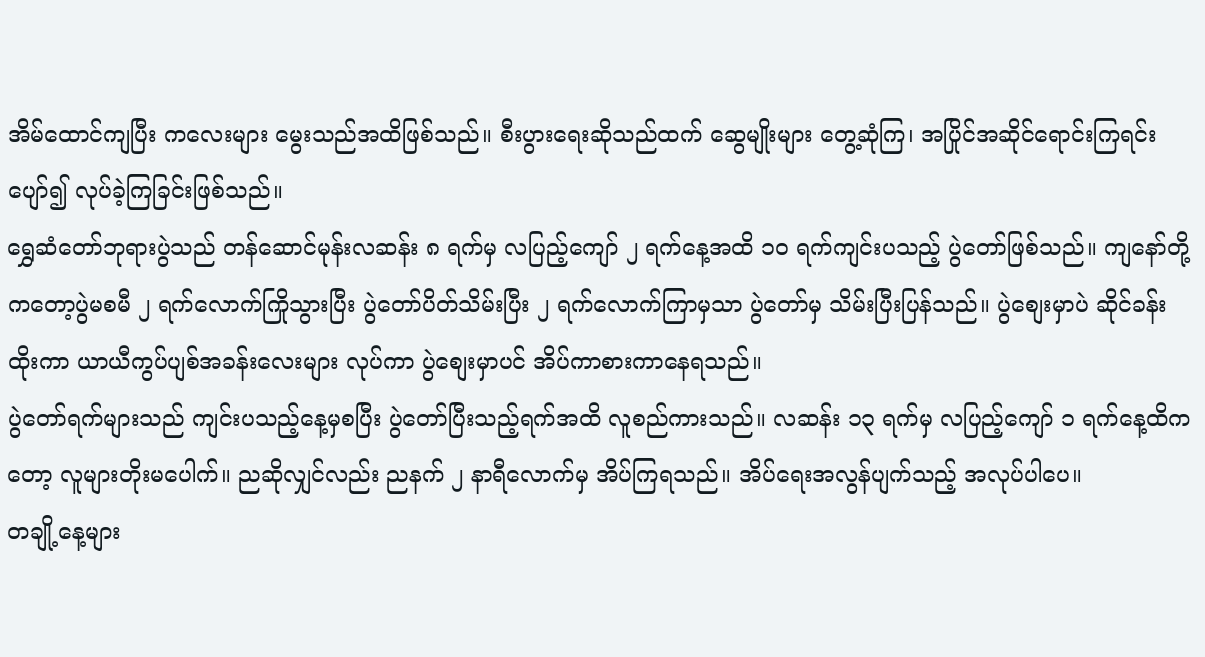အိမ်ထောင်ကျပြီး ကလေးများ မွေးသည်အထိဖြစ်သည်။ စီးပွားရေးဆိုသည်ထက် ဆွေမျိုးများ တွေ့ဆုံကြ၊ အပြိုင်အဆိုင်ရောင်းကြရင်း ပျော်၍ လုပ်ခဲ့ကြခြင်းဖြစ်သည်။
ရွှေဆံတော်ဘုရားပွဲသည် တန်ဆောင်မုန်းလဆန်း ၈ ရက်မှ လပြည့်ကျော် ၂ ရက်နေ့အထိ ၁၀ ရက်ကျင်းပသည့် ပွဲတော်ဖြစ်သည်။ ကျနော်တို့ကတော့ပွဲမစမီ ၂ ရက်လောက်ကြိုသွားပြီး ပွဲတော်ပိတ်သိမ်းပြီး ၂ ရက်လောက်ကြာမှသာ ပွဲတော်မှ သိမ်းပြီးပြန်သည်။ ပွဲစျေးမှာပဲ ဆိုင်ခန်းထိုးကာ ယာယီကွပ်ပျစ်အခန်းလေးများ လုပ်ကာ ပွဲစျေးမှာပင် အိပ်ကာစားကာနေရသည်။
ပွဲတော်ရက်များသည် ကျင်းပသည့်နေ့မှစပြီး ပွဲတော်ပြီးသည့်ရက်အထိ လူစည်ကားသည်။ လဆန်း ၁၃ ရက်မှ လပြည့်ကျော် ၁ ရက်နေ့ထိကတော့ လူများတိုးမပေါက်။ ညဆိုလျှင်လည်း ညနက် ၂ နာရီလောက်မှ အိပ်ကြရသည်။ အိပ်ရေးအလွန်ပျက်သည့် အလုပ်ပါပေ။
တချို့နေ့များ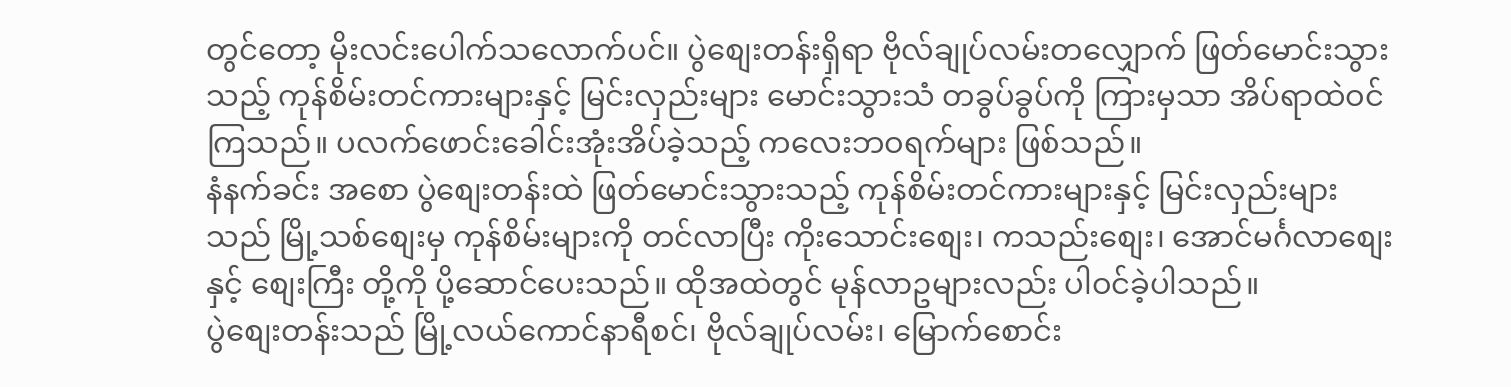တွင်တော့ မိုးလင်းပေါက်သလောက်ပင်။ ပွဲစျေးတန်းရှိရာ ဗိုလ်ချုပ်လမ်းတလျှောက် ဖြတ်မောင်းသွားသည့် ကုန်စိမ်းတင်ကားများနှင့် မြင်းလှည်းများ မောင်းသွားသံ တခွပ်ခွပ်ကို ကြားမှသာ အိပ်ရာထဲဝင်ကြသည်။ ပလက်ဖောင်းခေါင်းအုံးအိပ်ခဲ့သည့် ကလေးဘဝရက်များ ဖြစ်သည်။
နံနက်ခင်း အစော ပွဲစျေးတန်းထဲ ဖြတ်မောင်းသွားသည့် ကုန်စိမ်းတင်ကားများနှင့် မြင်းလှည်းများသည် မြို့သစ်စျေးမှ ကုန်စိမ်းများကို တင်လာပြီး ကိုးသောင်းစျေး၊ ကသည်းစျေး၊ အောင်မင်္ဂလာစျေးနှင့် စျေးကြီး တို့ကို ပို့ဆောင်ပေးသည်။ ထိုအထဲတွင် မုန်လာဥများလည်း ပါဝင်ခဲ့ပါသည်။
ပွဲစျေးတန်းသည် မြို့လယ်ကောင်နာရီစင်၊ ဗိုလ်ချုပ်လမ်း၊ မြောက်စောင်း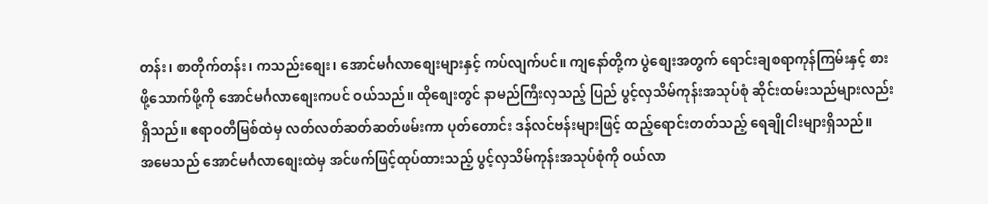တန်း၊ စာတိုက်တန်း၊ ကသည်းစျေး၊ အောင်မင်္ဂလာစျေးများနှင့် ကပ်လျက်ပင်။ ကျနော်တို့က ပွဲစျေးအတွက် ရောင်းချစရာကုန်ကြမ်းနှင့် စားဖို့သောက်ဖို့ကို အောင်မင်္ဂလာစျေးကပင် ဝယ်သည်။ ထိုစျေးတွင် နာမည်ကြီးလှသည့် ပြည် ပွင့်လှသိမ်ကုန်းအသုပ်စုံ ဆိုင်းထမ်းသည်များလည်း ရှိသည်။ ဧရာဝတီမြစ်ထဲမှ လတ်လတ်ဆတ်ဆတ်ဖမ်းကာ ပုတ်တောင်း ဒန်လင်ဗန်းများဖြင့် ထည့်ရောင်းတတ်သည့် ရေချိုငါးများရှိသည်။
အမေသည် အောင်မင်္ဂလာစျေးထဲမှ အင်ဖက်ဖြင့်ထုပ်ထားသည့် ပွင့်လှသိမ်ကုန်းအသုပ်စုံကို ဝယ်လာ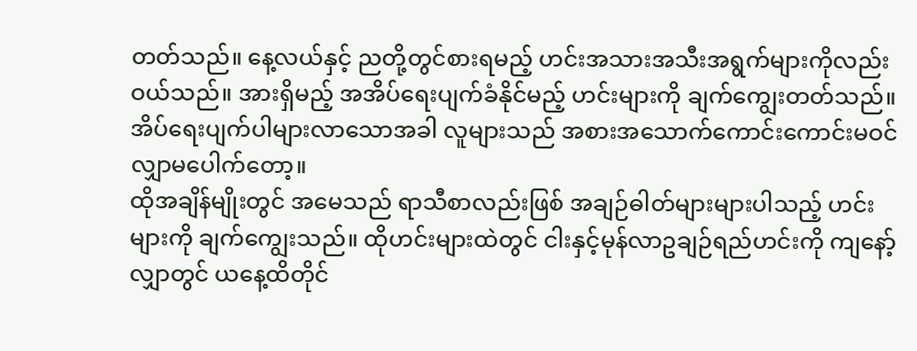တတ်သည်။ နေ့လယ်နှင့် ညတို့တွင်စားရမည့် ဟင်းအသားအသီးအရွက်များကိုလည်း ဝယ်သည်။ အားရှိမည့် အအိပ်ရေးပျက်ခံနိုင်မည့် ဟင်းများကို ချက်ကျွေးတတ်သည်။ အိပ်ရေးပျက်ပါများလာသောအခါ လူများသည် အစားအသောက်ကောင်းကောင်းမဝင် လျှာမပေါက်တော့။
ထိုအချိန်မျိုးတွင် အမေသည် ရာသီစာလည်းဖြစ် အချဉ်ဓါတ်များများပါသည့် ဟင်းများကို ချက်ကျွေးသည်။ ထိုဟင်းများထဲတွင် ငါးနှင့်မုန်လာဥချဉ်ရည်ဟင်းကို ကျနော့်လျှာတွင် ယနေ့ထိတိုင်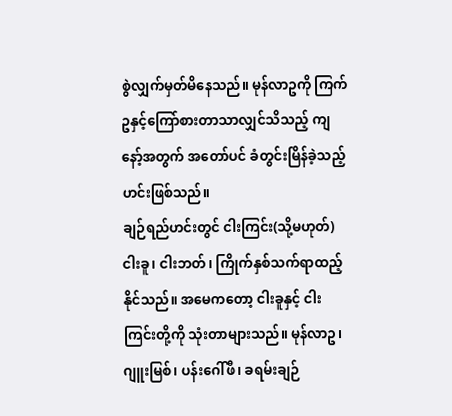စွဲလျှက်မှတ်မိနေသည်။ မုန်လာဥကို ကြက်ဥနှင့်ကြော်စားတာသာလျှင်သိသည့် ကျနော့်အတွက် အတော်ပင် ခံတွင်းမြိန်ခဲ့သည့် ဟင်းဖြစ်သည်။
ချဉ်ရည်ဟင်းတွင် ငါးကြင်း(သို့မဟုတ်) ငါးခူ၊ ငါးဘတ်၊ ကြိုက်နှစ်သက်ရာထည့်နိုင်သည်။ အမေကတော့ ငါးခူနှင့် ငါးကြင်းတို့ကို သုံးတာများသည်။ မုန်လာဥ၊ ဂျူးမြစ်၊ ပန်းဂေါ်ဖီ၊ ခရမ်းချဉ်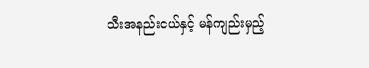သီးအနည်းငယ်နှင့် မန်ကျည်းမှည့်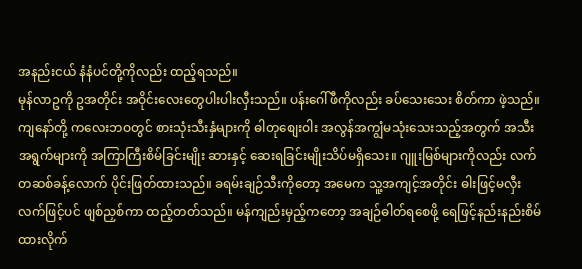အနည်းငယ် နံနံပင်တို့ကိုလည်း ထည့်ရသည်။
မုန်လာဥကို ဥအတိုင်း အဝိုင်းလေးတွေပါးပါးလှီးသည်။ ပန်းဂေါ်ဖီကိုလည်း ခပ်သေးသေး စိတ်ကာ ဖဲ့သည်။ ကျနော်တို့ ကလေးဘဝတွင် စားသုံးသီးနှံများကို ဓါတုစျေးဝါး အလွန်အကျွံမသုံးသေးသည့်အတွက် အသီးအရွက်များကို အကြာကြီးစိမ်ခြင်းမျိုး ဆားနှင့် ဆေးရခြင်းမျိုးသိပ်မရှိသေး။ ဂျူးမြစ်များကိုလည်း လက်တဆစ်ခန့်လောက် ပိုင်းဖြတ်ထားသည်။ ခရမ်းချဉ်သီးကိုတော့ အမေက သူ့အကျင့်အတိုင်း ဓါးဖြင့်မလှီး လက်ဖြင့်ပင် ဖျစ်ညှစ်ကာ ထည့်တတ်သည်။ မန်ကျည်းမှည့်ကတော့ အချဉ်ဓါတ်ရစေဖို့ ရေဖြင့်နည်းနည်းစိမ်ထားလိုက်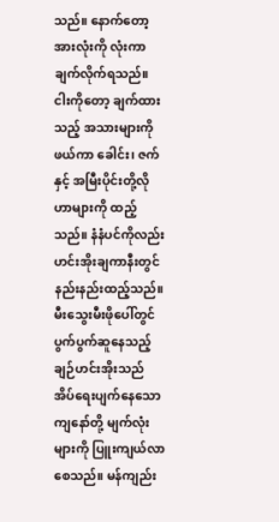သည်။ နောက်တော့ အားလုံးကို လုံးကာချက်လိုက်ရသည်။ ငါးကိုတော့ ချက်ထားသည့် အသားများကို ဖယ်ကာ ခေါင်း၊ ဇက်နှင့် အမြီးပိုင်းတို့လို ဟာများကို ထည့်သည်။ နံနံပင်ကိုလည်း ဟင်းအိုးချကာနီးတွင် နည်းနည်းထည့်သည်။
မီးသွေးမီးဖိုပေါ်တွင် ပွက်ပွက်ဆူနေသည့် ချဉ်ဟင်းအိုးသည် အိပ်ရေးပျက်နေသော ကျနော်တို့ မျက်လုံးများကို ပြူးကျယ်လာစေသည်။ မန်ကျည်း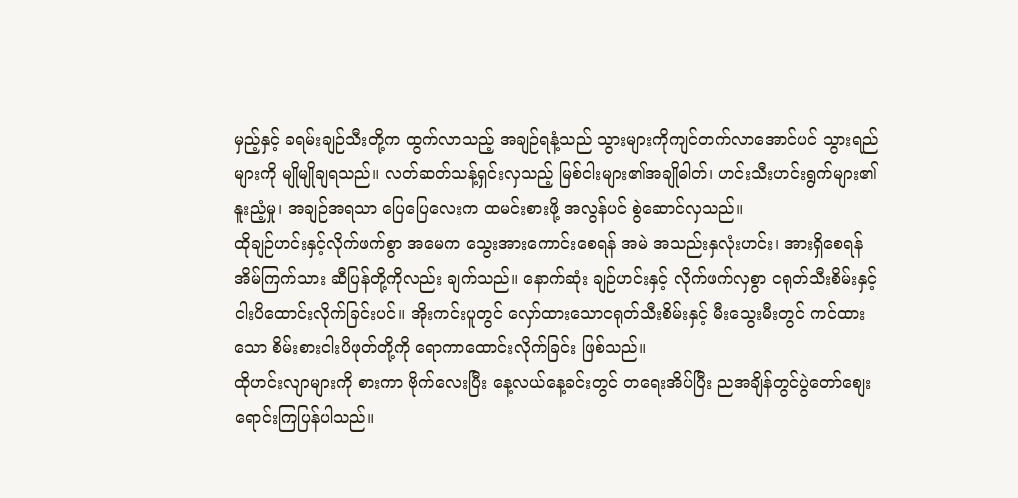မှည့်နှင့် ခရမ်းချဉ်သီးတို့က ထွက်လာသည့် အချဉ်ရနံ့သည် သွားများကိုကျင်တက်လာအောင်ပင် သွားရည်များကို မျိုမျိုချရသည်။ လတ်ဆတ်သန့်ရှင်းလှသည့် မြစ်ငါးများ၏အချိုဓါတ်၊ ဟင်းသီးဟင်းရွက်များ၏ နူးညံ့မှု၊ အချဉ်အရသာ ပြေပြေလေးက ထမင်းစားဖို့ အလွန်ပင် စွဲဆောင်လှသည်။
ထိုချဉ်ဟင်းနှင့်လိုက်ဖက်စွာ အမေက သွေးအားကောင်းစေရန် အမဲ အသည်းနှလုံးဟင်း၊ အားရှိစေရန် အိမ်ကြက်သား ဆီပြန်တို့ကိုလည်း ချက်သည်။ နောက်ဆုံး ချဉ်ဟင်းနှင့် လိုက်ဖက်လှစွာ ငရုတ်သီးစိမ်းနှင့်ငါးပိထောင်းလိုက်ခြင်းပင်။ အိုးကင်းပူတွင် လှော်ထားသောငရုတ်သီးစိမ်းနှင့် မီးသွေးမီးတွင် ကင်ထားသော စိမ်းစားငါးပိဖုတ်တို့ကို ရောကာထောင်းလိုက်ခြင်း ဖြစ်သည်။
ထိုဟင်းလျာများကို စားကာ ဗိုက်လေးပြီး နေ့လယ်နေ့ခင်းတွင် တရေးအိပ်ပြီး ညအချိန်တွင်ပွဲတော်စျေး ရောင်းကြပြန်ပါသည်။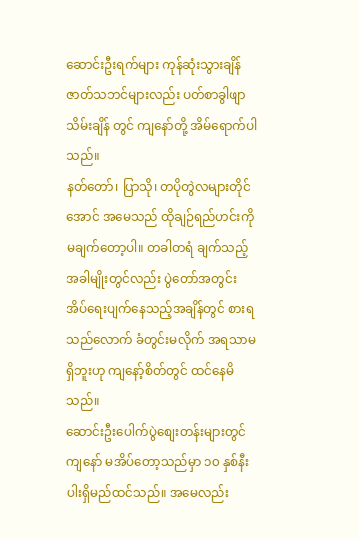ဆောင်းဦးရက်များ ကုန်ဆုံးသွားချိန် ဇာတ်သဘင်များလည်း ပတ်စာခွါဖျာသိမ်းချိန် တွင် ကျနော်တို့ အိမ်ရောက်ပါသည်။
နတ်တော်၊ ပြာသို၊ တပိုတွဲလများတိုင်အောင် အမေသည် ထိုချဉ်ရည်ဟင်းကို မချက်တော့ပါ။ တခါတရံ ချက်သည့်အခါမျိုးတွင်လည်း ပွဲတော်အတွင်း အိပ်ရေးပျက်နေသည့်အချိန်တွင် စားရသည်လောက် ခံတွင်းမလိုက် အရသာမရှိဘူးဟု ကျနော့်စိတ်တွင် ထင်နေမိသည်။
ဆောင်းဦးပေါက်ပွဲစျေးတန်းများတွင် ကျနော် မအိပ်တော့သည်မှာ ၁၀ နှစ်နီးပါးရှိမည်ထင်သည်။ အမေလည်း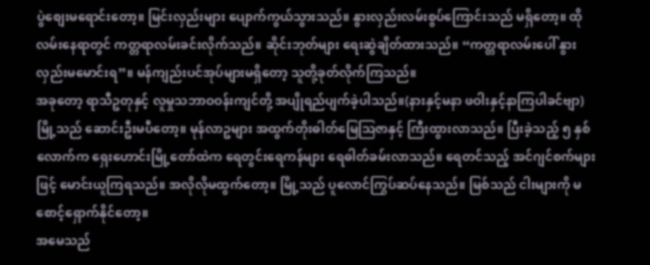ပွဲစျေးမရောင်းတော့။ မြင်းလှည်းများ ပျောက်ကွယ်သွားသည်။ နွားလှည်းလမ်းစွပ်ကြောင်းသည် မရှိတော့။ ထိုလမ်းနေရာတွင် ကတ္တရာလမ်းခင်းလိုက်သည်။ ဆိုင်းဘုတ်များ ရေးဆွဲချိတ်ထားသည်။ “ကတ္တရာလမ်းပေါ် နွားလှည်းမမောင်းရ”။ မန်ကျည်းပင်အုပ်များမရှိတော့ သူတို့ခုတ်လိုက်ကြသည်။
အခုတော့ ရာသီဥတုနှင့် လူမှုသဘာဝဝန်းကျင်တို့ အပျိုရည်ပျက်ခဲ့ပါသည်။(နားနှင့်မနာ ဖဝါးနှင့်နာကြပါခင်ဗျာ)
မြို့သည် ဆောင်းဦးမပီတော့။ မုန်လာဥများ အထွက်တိုးဓါတ်မြေဩဇာနှင့် ကြီးထွားလာသည်။ ပြီးခဲ့သည့် ၅ နှစ်လောက်က ရှေးဟောင်းမြို့တော်ထဲက ရေတွင်းရေကန်များ ရေဓါတ်ခမ်းလာသည်။ ရေတင်သည့် အင်ဂျင်စက်များဖြင့် မောင်းယူကြရသည်။ အလိုလိုမထွက်တော့။ မြို့သည် ပူလောင်ကြွပ်ဆပ်နေသည်။ မြစ်သည် ငါးများကို မစောင့်ရှောက်နိုင်တော့။
အမေသည်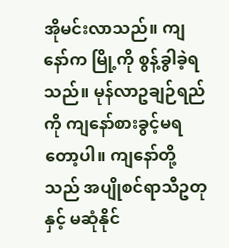အိုမင်းလာသည်။ ကျနော်က မြို့ကို စွန့်ခွါခဲ့ရသည်။ မုန်လာဥချဉ်ရည်ကို ကျနော်စားခွင့်မရတော့ပါ။ ကျနော်တို့သည် အပျိုစင်ရာသီဥတုနှင့် မဆုံနိုင်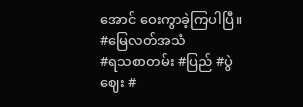အောင် ဝေးကွာခဲ့ကြပါပြီ။
#မြေလတ်အသံ
#ရသစာတမ်း #ပြည် #ပွဲဈေး #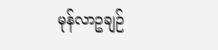မုန်လာဥချဉ်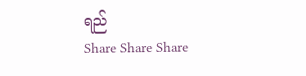ရည်
Share Share Share